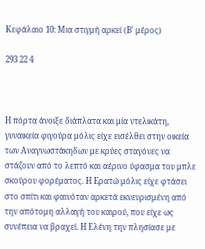Κεφάλαιο 10: Μια στιγμή αρκεί (Β' μέρος)

293 22 4



Η πόρτα άνοιξε διάπλατα και μία ντελικάτη, γυναικεία φιγούρα μόλις είχε εισέλθει στην οικεία των Αναγνωστάκηδων με κρύες σταγόνες να στάζουν από το λεπτό και αέρινο ύφασμα του μπλε σκούρου φορέματος. Η Ερατώ μόλις είχε φτάσει στο σπίτι και φαινόταν αρκετά εκνευρισμένη από την απότομη αλλαγή του καιρού, που είχε ως συνέπεια να βραχεί. Η Ελένη την πλησίασε με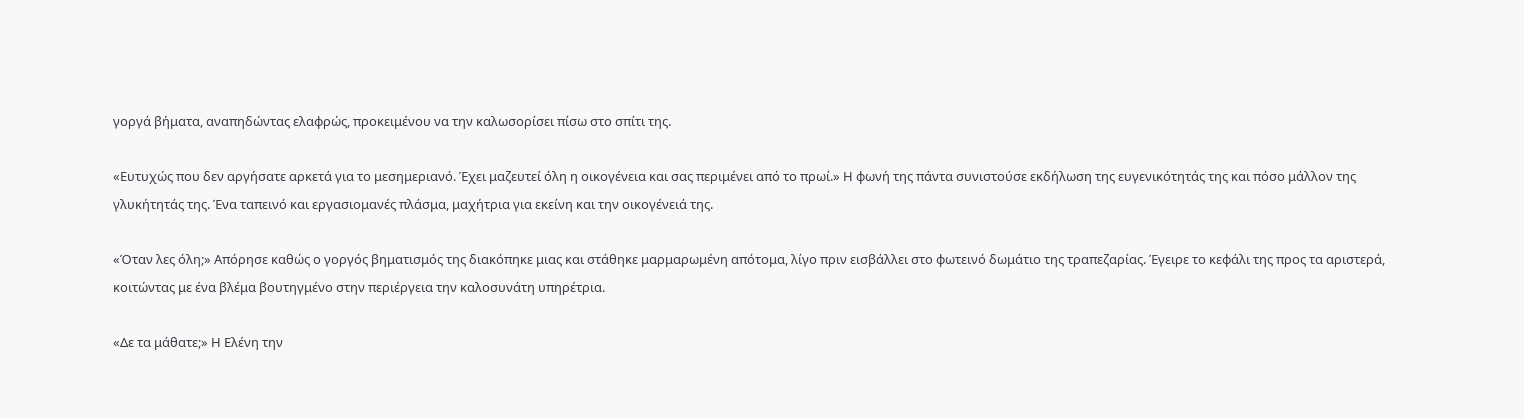γοργά βήματα, αναπηδώντας ελαφρώς, προκειμένου να την καλωσορίσει πίσω στο σπίτι της.

«Ευτυχώς που δεν αργήσατε αρκετά για το μεσημεριανό. Έχει μαζευτεί όλη η οικογένεια και σας περιμένει από το πρωί.» Η φωνή της πάντα συνιστούσε εκδήλωση της ευγενικότητάς της και πόσο μάλλον της γλυκήτητάς της. Ένα ταπεινό και εργασιομανές πλάσμα, μαχήτρια για εκείνη και την οικογένειά της.

«Όταν λες όλη;» Απόρησε καθώς ο γοργός βηματισμός της διακόπηκε μιας και στάθηκε μαρμαρωμένη απότομα, λίγο πριν εισβάλλει στο φωτεινό δωμάτιο της τραπεζαρίας. Έγειρε το κεφάλι της προς τα αριστερά, κοιτώντας με ένα βλέμα βουτηγμένο στην περιέργεια την καλοσυνάτη υπηρέτρια.

«Δε τα μάθατε;» Η Ελένη την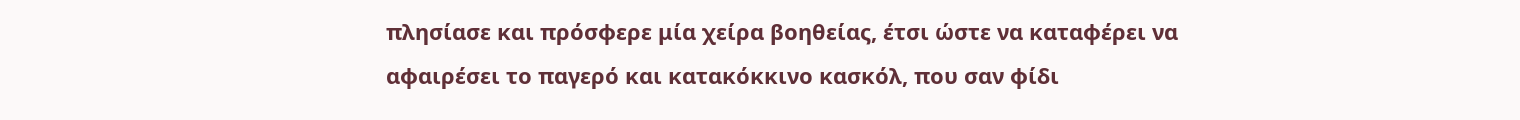πλησίασε και πρόσφερε μία χείρα βοηθείας, έτσι ώστε να καταφέρει να αφαιρέσει το παγερό και κατακόκκινο κασκόλ, που σαν φίδι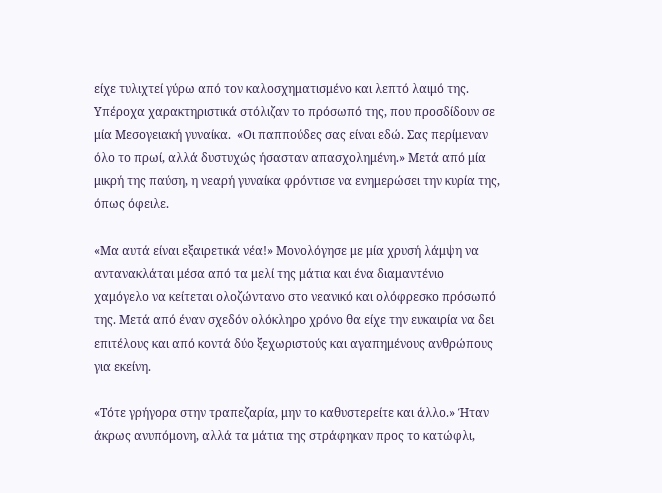είχε τυλιχτεί γύρω από τον καλοσχηματισμένο και λεπτό λαιμό της. Υπέροχα χαρακτηριστικά στόλιζαν το πρόσωπό της, που προσδίδουν σε μία Μεσογειακή γυναίκα.  «Οι παππούδες σας είναι εδώ. Σας περίμεναν όλο το πρωί, αλλά δυστυχώς ήσασταν απασχολημένη.» Μετά από μία μικρή της παύση, η νεαρή γυναίκα φρόντισε να ενημερώσει την κυρία της, όπως όφειλε.

«Μα αυτά είναι εξαιρετικά νέα!» Μονολόγησε με μία χρυσή λάμψη να αντανακλάται μέσα από τα μελί της μάτια και ένα διαμαντένιο χαμόγελο να κείτεται ολοζώντανο στο νεανικό και ολόφρεσκο πρόσωπό της. Μετά από έναν σχεδόν ολόκληρο χρόνο θα είχε την ευκαιρία να δει επιτέλους και από κοντά δύο ξεχωριστούς και αγαπημένους ανθρώπους για εκείνη.

«Τότε γρήγορα στην τραπεζαρία, μην το καθυστερείτε και άλλο.» Ήταν άκρως ανυπόμονη, αλλά τα μάτια της στράφηκαν προς το κατώφλι,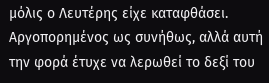μόλις ο Λευτέρης είχε καταφθάσει. Αργοπορημένος ως συνήθως, αλλά αυτή την φορά έτυχε να λερωθεί το δεξί του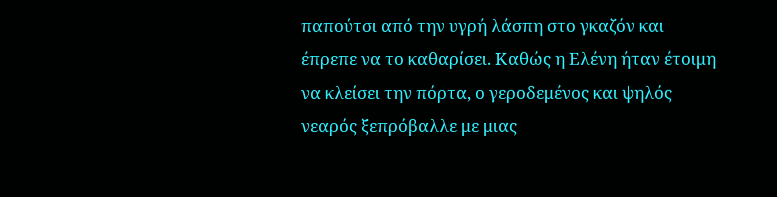παπούτσι από την υγρή λάσπη στο γκαζόν και έπρεπε να το καθαρίσει. Καθώς η Ελένη ήταν έτοιμη να κλείσει την πόρτα, ο γεροδεμένος και ψηλός νεαρός ξεπρόβαλλε με μιας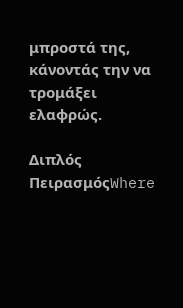μπροστά της, κάνοντάς την να τρομάξει ελαφρώς.

Διπλός ΠειρασμόςWhere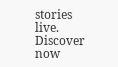stories live. Discover now